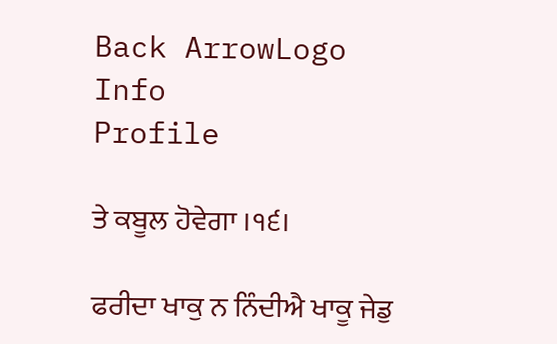Back ArrowLogo
Info
Profile

ਤੇ ਕਬੂਲ ਹੋਵੇਗਾ ।੧੬।

ਫਰੀਦਾ ਖਾਕੁ ਨ ਨਿੰਦੀਐ ਖਾਕੂ ਜੇਡੁ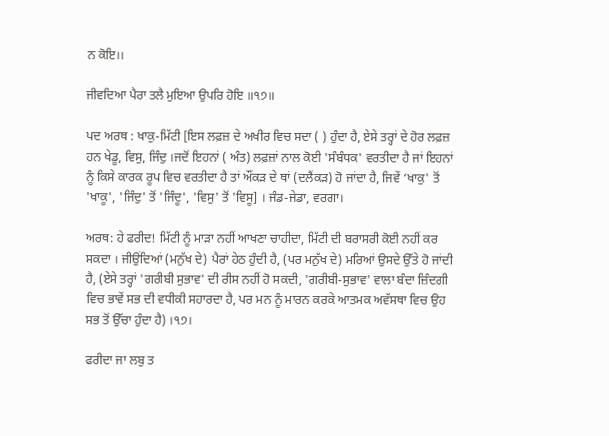ਨ ਕੋਇ।।

ਜੀਵਦਿਆ ਪੈਰਾ ਤਲੈ ਮੁਇਆ ਉਪਰਿ ਹੋਇ ॥੧੭॥

ਪਦ ਅਰਥ : ਖਾਕੁ-ਮਿੱਟੀ [ਇਸ ਲਫ਼ਜ਼ ਦੇ ਅਖੀਰ ਵਿਚ ਸਦਾ ( ) ਹੁੰਦਾ ਹੈ, ਏਸੇ ਤਰ੍ਹਾਂ ਦੇ ਹੋਰ ਲਫ਼ਜ਼ ਹਨ ਖੇਡੂ, ਵਿਸੁ, ਜਿੰਦੁ ।ਜਦੋਂ ਇਹਨਾਂ ( ਅੰਤ) ਲਫ਼ਜ਼ਾਂ ਨਾਲ ਕੋਈ 'ਸੰਬੰਧਕ' ਵਰਤੀਦਾ ਹੈ ਜਾਂ ਇਹਨਾਂ ਨੂੰ ਕਿਸੇ ਕਾਰਕ ਰੂਪ ਵਿਚ ਵਰਤੀਦਾ ਹੈ ਤਾਂ ਔਂਕੜ ਦੇ ਥਾਂ (ਦਲੈਂਕੜ) ਹੋ ਜਾਂਦਾ ਹੈ, ਜਿਵੇਂ ‘ਖਾਕੁ' ਤੋਂ 'ਖਾਕੂ', 'ਜਿੰਦੁ' ਤੋਂ 'ਜਿੰਦੂ', 'ਵਿਸੁ' ਤੋਂ 'ਵਿਸੂ] । ਜੰਡ-ਜੇਡਾ, ਵਰਗਾ।

ਅਰਥ: ਹੇ ਫਰੀਦ! ਮਿੱਟੀ ਨੂੰ ਮਾੜਾ ਨਹੀਂ ਆਖਣਾ ਚਾਹੀਦਾ, ਮਿੱਟੀ ਦੀ ਬਰਾਸਰੀ ਕੋਈ ਨਹੀਂ ਕਰ ਸਕਦਾ । ਜੀਉਂਦਿਆਂ (ਮਨੁੱਖ ਦੇ) ਪੈਰਾਂ ਹੇਠ ਹੁੰਦੀ ਹੈ, (ਪਰ ਮਨੁੱਖ ਦੇ) ਮਰਿਆਂ ਉਸਦੇ ਉੱਤੇ ਹੋ ਜਾਂਦੀ ਹੈ, (ਏਸੇ ਤਰ੍ਹਾਂ 'ਗਰੀਬੀ ਸੁਭਾਵ' ਦੀ ਰੀਸ ਨਹੀਂ ਹੋ ਸਕਦੀ, 'ਗਰੀਬੀ-ਸੁਭਾਵ' ਵਾਲਾ ਬੰਦਾ ਜ਼ਿੰਦਗੀ ਵਿਚ ਭਾਵੇਂ ਸਭ ਦੀ ਵਧੀਕੀ ਸਹਾਰਦਾ ਹੈ, ਪਰ ਮਨ ਨੂੰ ਮਾਰਨ ਕਰਕੇ ਆਤਮਕ ਅਵੱਸਥਾ ਵਿਚ ਉਹ ਸਭ ਤੋਂ ਉੱਚਾ ਹੁੰਦਾ ਹੈ) ।੧੭।

ਫਰੀਦਾ ਜਾ ਲਬੁ ਤ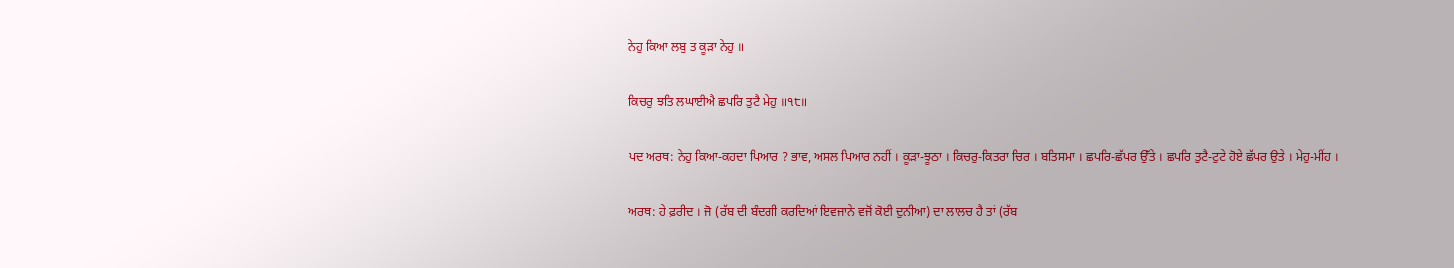ਨੇਹੁ ਕਿਆ ਲਬੁ ਤ ਕੂੜਾ ਨੇਹੁ ॥

ਕਿਚਰੁ ਝਤਿ ਲਘਾਈਐ ਛਪਰਿ ਤੁਟੈ ਮੇਹੁ ॥੧੮॥

ਪਦ ਅਰਥ: ਨੇਹੁ ਕਿਆ-ਕਹਦਾ ਪਿਆਰ ? ਭਾਵ, ਅਸਲ ਪਿਆਰ ਨਹੀਂ । ਕੂੜਾ-ਝੂਠਾ । ਕਿਚਰੁ-ਕਿਤਰਾ ਚਿਰ । ਬਤਿਸਮਾ । ਛਪਰਿ-ਛੱਪਰ ਉੱਤੇ । ਛਪਰਿ ਤੁਟੈ-ਟੁਟੇ ਹੋਏ ਛੱਪਰ ਉਤੇ । ਮੇਹੁ-ਮੀਂਹ ।

ਅਰਥ: ਹੇ ਫ਼ਰੀਦ । ਜੋ (ਰੱਬ ਦੀ ਬੰਦਗੀ ਕਰਦਿਆਂ ਇਵਜਾਨੇ ਵਜੋਂ ਕੋਈ ਦੁਨੀਆ) ਦਾ ਲਾਲਚ ਹੈ ਤਾਂ (ਰੱਬ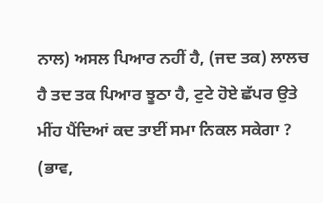ਨਾਲ) ਅਸਲ ਪਿਆਰ ਨਹੀਂ ਹੈ, (ਜਦ ਤਕ) ਲਾਲਚ ਹੈ ਤਦ ਤਕ ਪਿਆਰ ਝੂਠਾ ਹੈ, ਟੁਟੇ ਹੋਏ ਛੱਪਰ ਉਤੇ ਮੀਂਹ ਪੈਂਦਿਆਂ ਕਦ ਤਾਈਂ ਸਮਾ ਨਿਕਲ ਸਕੇਗਾ ? (ਭਾਵ,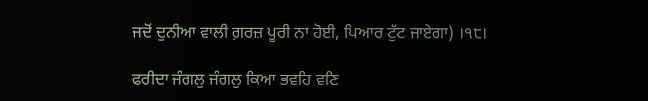ਜਦੋਂ ਦੁਨੀਆ ਵਾਲੀ ਗ਼ਰਜ਼ ਪੂਰੀ ਨਾ ਹੋਈ, ਪਿਆਰ ਟੁੱਟ ਜਾਏਗਾ) ।੧੮।

ਫਰੀਦਾ ਜੰਗਲੁ ਜੰਗਲੁ ਕਿਆ ਭਵਹਿ ਵਣਿ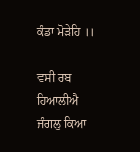ਕੰਡਾ ਮੋੜੇਹਿ ।।

ਵਸੀ ਰਬ ਹਿਆਲੀਐ ਜੰਗਲੁ ਕਿਆ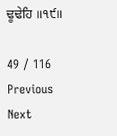ਢੂਢੇਹਿ ॥੧੯॥

49 / 116
Previous
Next